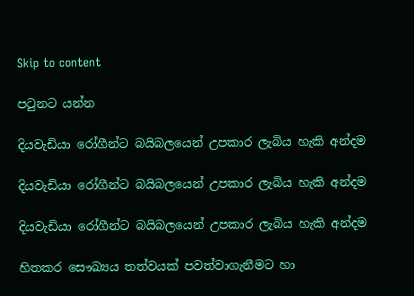Skip to content

පටුනට යන්න

දියවැඩියා රෝගීන්ට බයිබලයෙන් උපකාර ලැබිය හැකි අන්දම

දියවැඩියා රෝගීන්ට බයිබලයෙන් උපකාර ලැබිය හැකි අන්දම

දියවැඩියා රෝගීන්ට බයිබලයෙන් උපකාර ලැබිය හැකි අන්දම

හිතකර සෞඛ්‍යය තත්වයක් පවත්වාගැනීමට හා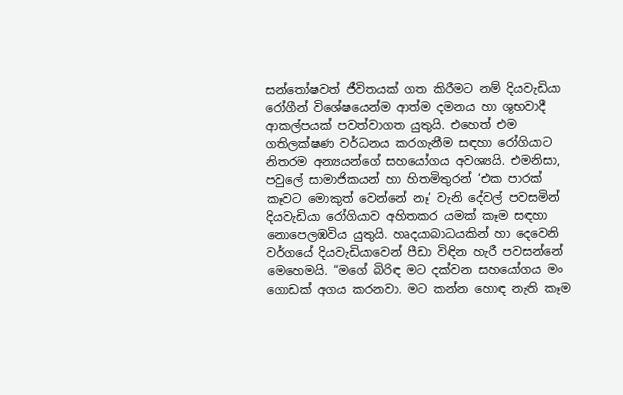සන්තෝෂවත් ජීවිතයක් ගත කිරීමට නම් දියවැඩියා රෝගීන් විශේෂයෙන්ම ආත්ම දමනය හා ශුභවාදී ආකල්පයක් පවත්වාගත යුතුයි. එහෙත් එම ගතිලක්ෂණ වර්ධනය කරගැනීම සඳහා රෝගියාට නිතරම අන්‍යයන්ගේ සහයෝගය අවශ්‍යයි. එමනිසා, පවුලේ සාමාජිකයන් හා හිතමිතුරන් ‘එක පාරක් කෑවට මොකුත් වෙන්නේ නෑ’ වැනි දේවල් පවසමින් දියවැඩියා රෝගියාව අහිතකර යමක් කෑම සඳහා නොපෙලඹවිය යුතුයි. හෘදයාබාධයකින් හා දෙවෙනි වර්ගයේ දියවැඩියාවෙන් පීඩා විඳින හැරී පවසන්නේ මෙහෙමයි. “මගේ බිරිඳ මට දක්වන සහයෝගය මං ගොඩක් අගය කරනවා. මට කන්න හොඳ නැති කෑම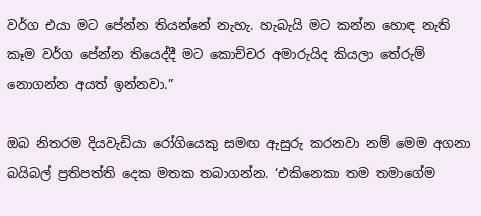වර්ග එයා මට පේන්න තියන්නේ නැහැ. හැබැයි මට කන්න හොඳ නැති කෑම වර්ග පේන්න තියෙද්දී මට කොච්චර අමාරුයිද කියලා තේරුම් නොගන්න අයත් ඉන්නවා.”

ඔබ නිතරම දියවැඩියා රෝගියෙකු සමඟ ඇසුරු කරනවා නම් මෙම අගනා බයිබල් ප්‍රතිපත්ති දෙක මතක තබාගන්න. ‘එකිනෙකා තම තමාගේම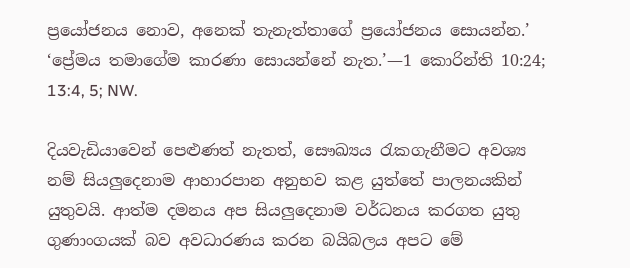ප්‍රයෝජනය නොව, අනෙක් තැනැත්තාගේ ප්‍රයෝජනය සොයන්න.’ ‘ප්‍රේමය තමාගේම කාරණා සොයන්නේ නැත.’—1 කොරින්ති 10:24; 13:4, 5; NW.

දියවැඩියාවෙන් පෙළුණත් නැතත්, සෞඛ්‍යය රැකගැනීමට අවශ්‍ය නම් සියලුදෙනාම ආහාරපාන අනුභව කළ යුත්තේ පාලනයකින් යුතුවයි. ආත්ම දමනය අප සියලුදෙනාම වර්ධනය කරගත යුතු ගුණාංගයක් බව අවධාරණය කරන බයිබලය අපට මේ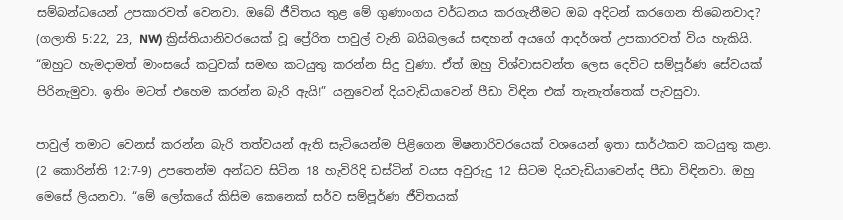සම්බන්ධයෙන් උපකාරවත් වෙනවා. ඔබේ ජීවිතය තුළ මේ ගුණාංගය වර්ධනය කරගැනීමට ඔබ අදිටන් කරගෙන තිබෙනවාද? (ගලාති 5:22, 23, NW) ක්‍රිස්තියානිවරයෙක් වූ ප්‍රේරිත පාවුල් වැනි බයිබලයේ සඳහන් අයගේ ආදර්ශත් උපකාරවත් විය හැකියි. “ඔහුට හැමදාමත් මාංසයේ කටුවක් සමඟ කටයුතු කරන්න සිදු වුණා. ඒත් ඔහු විශ්වාසවන්ත ලෙස දෙවිට සම්පූර්ණ සේවයක් පිරිනැමුවා. ඉතිං මටත් එහෙම කරන්න බැරි ඇයි!” යනුවෙන් දියවැඩියාවෙන් පීඩා විඳින එක් තැනැත්තෙක් පැවසුවා.

පාවුල් තමාට වෙනස් කරන්න බැරි තත්වයන් ඇති සැටියෙන්ම පිළිගෙන මිෂනාරිවරයෙක් වශයෙන් ඉතා සාර්ථකව කටයුතු කළා. (2 කොරින්ති 12:7-9) උපතෙන්ම අන්ධව සිටින 18 හැවිරිදි ඩස්ටින් වයස අවුරුදු 12 සිටම දියවැඩියාවෙන්ද පීඩා විඳිනවා. ඔහු මෙසේ ලියනවා. “මේ ලෝකයේ කිසිම කෙනෙක් සර්ව සම්පූර්ණ ජීවිතයක්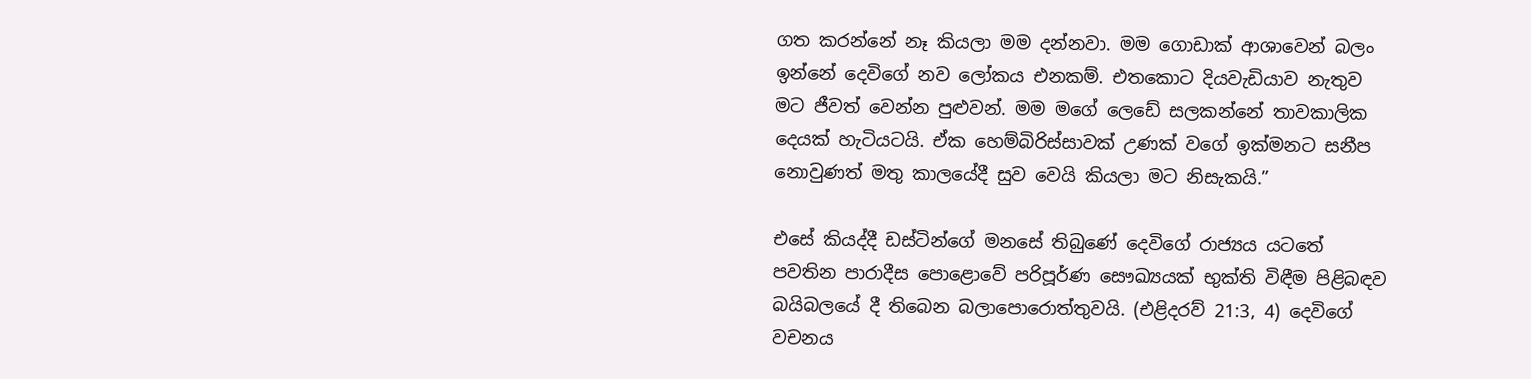ගත කරන්නේ නෑ කියලා මම දන්නවා. මම ගොඩාක් ආශාවෙන් බලං ඉන්නේ දෙවිගේ නව ලෝකය එනකම්. එතකොට දියවැඩියාව නැතුව මට ජීවත් වෙන්න පුළුවන්. මම මගේ ලෙඩේ සලකන්නේ තාවකාලික දෙයක් හැටියටයි. ඒක හෙම්බිරිස්සාවක් උණක් වගේ ඉක්මනට සනීප නොවුණත් මතු කාලයේදී සුව වෙයි කියලා මට නිසැකයි.”

එසේ කියද්දී ඩස්ටින්ගේ මනසේ තිබුණේ දෙවිගේ රාජ්‍යය යටතේ පවතින පාරාදීස පොළොවේ පරිපූර්ණ සෞඛ්‍යයක් භුක්ති විඳීම පිළිබඳව බයිබලයේ දී තිබෙන බලාපොරොත්තුවයි. (එළිදරව් 21:3, 4) දෙවිගේ වචනය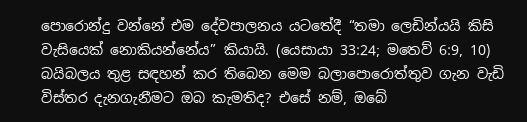පොරොන්දු වන්නේ එම දේවපාලනය යටතේදී “තමා ලෙඩින්යයි කිසි වැසියෙක් නොකියන්නේය” කියායි. (යෙසායා 33:24; මතෙව් 6:9, 10) බයිබලය තුළ සඳහන් කර තිබෙන මෙම බලාපොරොත්තුව ගැන වැඩි විස්තර දැනගැනීමට ඔබ කැමතිද? එසේ නම්, ඔබේ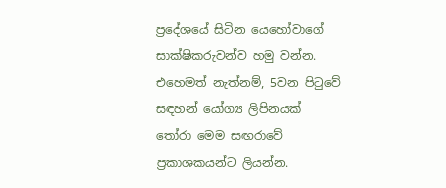ප්‍රදේශයේ සිටින යෙහෝවාගේ සාක්ෂිකරුවන්ව හමු වන්න. එහෙමත් නැත්නම්, 5වන පිටුවේ සඳහන් යෝග්‍ය ලිපිනයක් තෝරා මෙම සඟරාවේ ප්‍රකාශකයන්ට ලියන්න.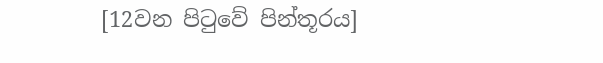[12වන පිටුවේ පින්තූරය]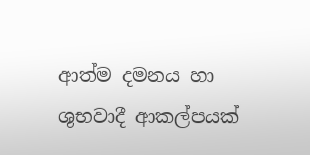ආත්ම දමනය හා ශුභවාදී ආකල්පයක්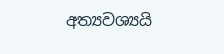අත්‍යවශ්‍යයි